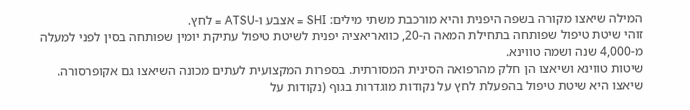המילה שיאצו מקורה בשפה היפנית והיא מורכבת משתי מילים: SHI = אצבע ו-ATSU = לחץ.
זוהי שיטת טיפול שפותחה בתחילת המאה ה-20, כוואריאציה יפנית לשיטת טיפול עתיקת יומין שפותחה בסין לפני למעלה מ-4,000 שנה ושמה טווינא.
שיטות טווינא ושיאצו הן חלק מהרפואה הסינית המסורתית. בספרות המקצועית לעתים מכונה השיאצו גם אקופרסורה.
שיאצו היא שיטת טיפול בהפעלת לחץ על נקודות מוגדרות בגוף (נקודות על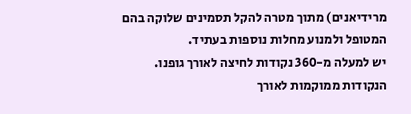מרידיאנים) מתוך מטרה להקל תסמינים שלוקה בהם המטופל ולמנוע מחלות נוספות בעתיד.
יש למעלה מ-360 נקודות לחיצה לאורך גופנו. הנקודות ממוקמות לאורך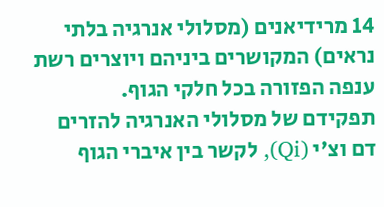14 מרידיאנים (מסלולי אנרגיה בלתי נראים) המקושרים ביניהם ויוצרים רשת ענפה הפזורה בכל חלקי הגוף.
תפקידם של מסלולי האנרגיה להזרים דם וצ'י (Qi), לקשר בין איברי הגוף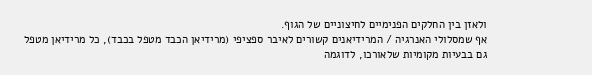ולאזן בין החלקים הפנימיים לחיצוניים של הגוף.
אף שמסלולי האנרגיה / המרידיאנים קשורים לאיבר ספציפי (מרידיאן הכבד מטפל בכבד), כל מרידיאן מטפל גם בבעיות מקומיות שלאורכו, לדוגמה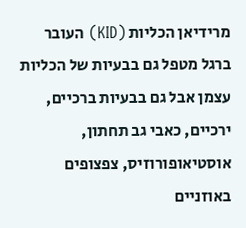מרידיאן הכליות (KID) העובר ברגל מטפל גם בבעיות של הכליות עצמן אבל גם בבעיות ברכיים, ירכיים, כאבי גב תחתון, אוסטיאופורוזיס, צפצופים באוזניים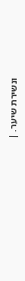ונשירת שיער. |